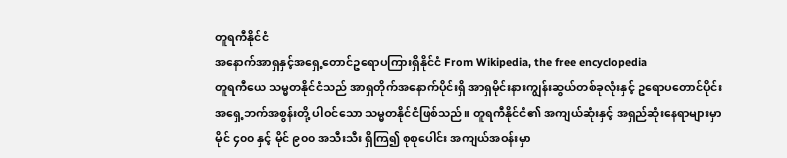တူရကီနိုင်ငံ
အနောက်အာရှနှင့်အရှေ့တောင်ဥရောပကြားရှိနိုင်ငံ From Wikipedia, the free encyclopedia
တူရကီယေ သမ္မတနိုင်ငံသည် အာရှတိုက်အနောက်ပိုင်းရှိ အာရှမိုင်းနားကျွန်းဆွယ်တစ်ခုလုံးနှင့် ဥရောပတောင်ပိုင်း အရှေ့ဘက်အစွန်းတို့ ပါဝင်သော သမ္မတနိုင်ငံဖြစ်သည်။ တူရကီနိုင်ငံ၏ အကျယ်ဆုံးနှင့် အရှည်ဆုံးနေရာများမှာ မိုင် ၄၀၀ နှင့် မိုင် ၉၀၀ အသီးသီး ရှိကြ၍ စုစုပေါင်း အကျယ်အဝန်းမှာ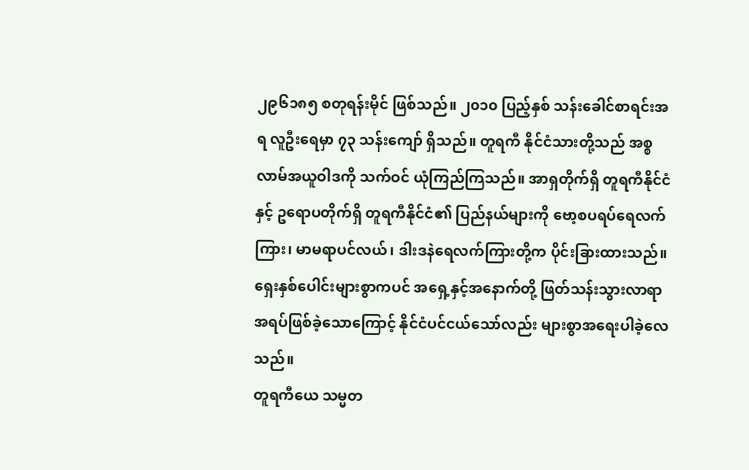၂၉၆၁၈၅ စတုရန်းမိုင် ဖြစ်သည်။ ၂၀၁၀ ပြည့်နှစ် သန်းခေါင်စာရင်းအရ လူဦးရေမှာ ၇၃ သန်းကျော် ရှိသည်။ တူရကီ နိုင်ငံသားတို့သည် အစ္စလာမ်အယူဝါဒကို သက်ဝင် ယုံကြည်ကြသည်။ အာရှတိုက်ရှိ တူရကီနိုင်ငံနှင့် ဥရောပတိုက်ရှိ တူရကီနိုင်ငံ၏ ပြည်နယ်များကို ဗော့စပရပ်ရေလက်ကြား၊ မာမရာပင်လယ်၊ ဒါးဒနဲရေလက်ကြားတို့က ပိုင်းခြားထားသည်။ ရှေးနှစ်ပေါင်းများစွာကပင် အရှေ့နှင့်အနောက်တို့ ဖြတ်သန်းသွားလာရာအရပ်ဖြစ်ခဲ့သောကြောင့် နိုင်ငံပင်ငယ်သော်လည်း များစွာအရေးပါခဲ့လေသည်။
တူရကီယေ သမ္မတ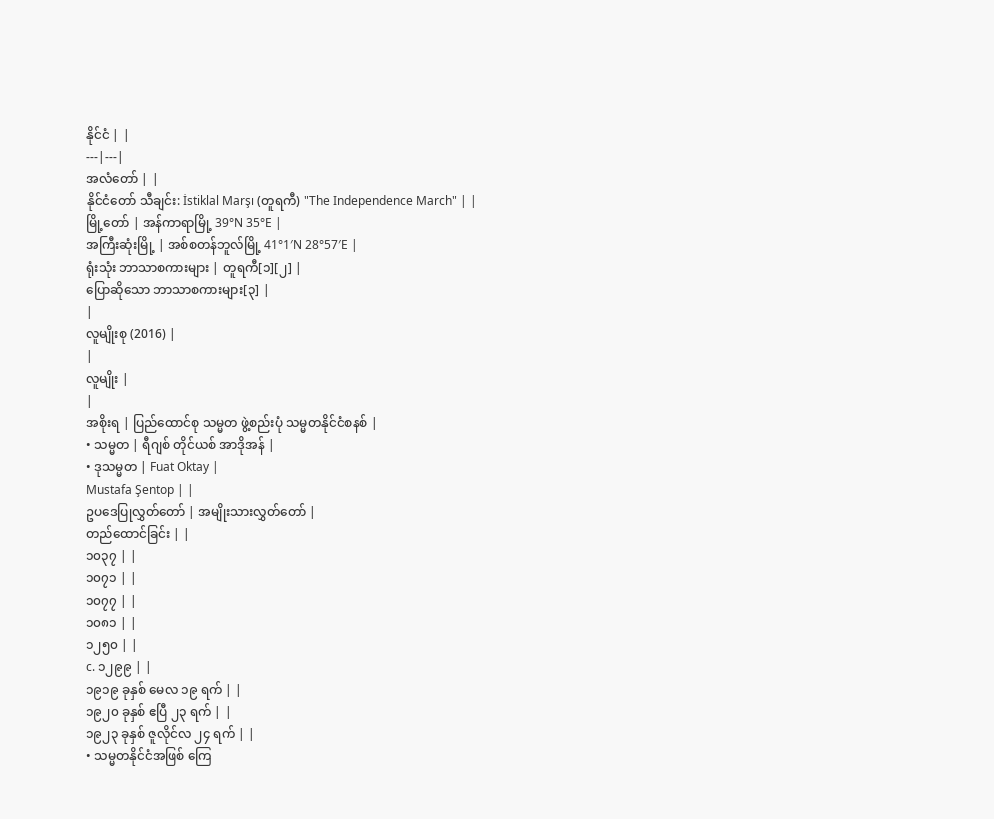နိုင်ငံ | |
---|---|
အလံတော် | |
နိုင်ငံတော် သီချင်း: İstiklal Marşı (တူရကီ) "The Independence March" | |
မြို့တော် | အန်ကာရာမြို့ 39°N 35°E |
အကြီးဆုံးမြို့ | အစ်စတန်ဘူလ်မြို့ 41°1′N 28°57′E |
ရုံးသုံး ဘာသာစကားများ | တူရကီ[၁][၂] |
ပြောဆိုသော ဘာသာစကားများ[၃] |
|
လူမျိုးစု (2016) |
|
လူမျိုး |
|
အစိုးရ | ပြည်ထောင်စု သမ္မတ ဖွဲ့စည်းပုံ သမ္မတနိုင်ငံစနစ် |
• သမ္မတ | ရီဂျစ် တိုင်ယစ် အာဒိုအန် |
• ဒုသမ္မတ | Fuat Oktay |
Mustafa Şentop | |
ဥပဒေပြုလွှတ်တော် | အမျိုးသားလွှတ်တော် |
တည်ထောင်ခြင်း | |
၁၀၃၇ | |
၁၀၇၁ | |
၁၀၇၇ | |
၁၀၈၁ | |
၁၂၅၀ | |
c. ၁၂၉၉ | |
၁၉၁၉ ခုနှစ် မေလ ၁၉ ရက် | |
၁၉၂၀ ခုနှစ် ဧပြီ ၂၃ ရက် | |
၁၉၂၃ ခုနှစ် ဇူလိုင်လ ၂၄ ရက် | |
• သမ္မတနိုင်ငံအဖြစ် ကြေ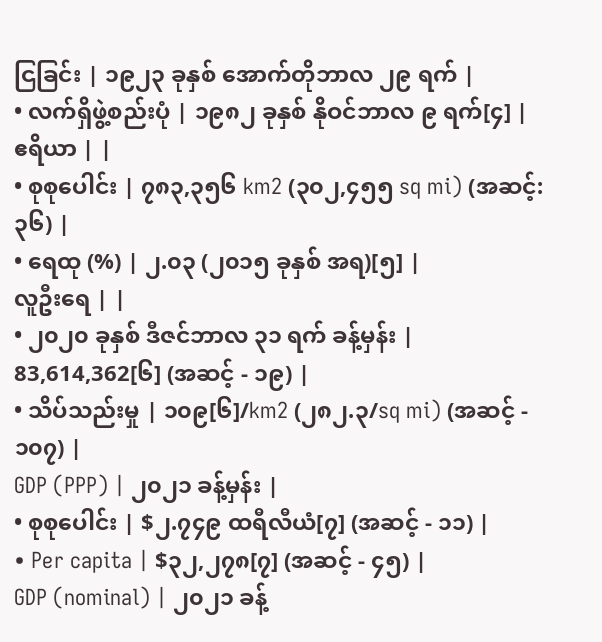ငြခြင်း | ၁၉၂၃ ခုနှစ် အောက်တိုဘာလ ၂၉ ရက် |
• လက်ရှိဖွဲ့စည်းပုံ | ၁၉၈၂ ခုနှစ် နိုဝင်ဘာလ ၉ ရက်[၄] |
ဧရိယာ | |
• စုစုပေါင်း | ၇၈၃,၃၅၆ km2 (၃၀၂,၄၅၅ sq mi) (အဆင့်: ၃၆) |
• ရေထု (%) | ၂.၀၃ (၂၀၁၅ ခုနှစ် အရ)[၅] |
လူဦးရေ | |
• ၂၀၂၀ ခုနှစ် ဒီဇင်ဘာလ ၃၁ ရက် ခန့်မှန်း | 83,614,362[၆] (အဆင့် - ၁၉) |
• သိပ်သည်းမှု | ၁၀၉[၆]/km2 (၂၈၂.၃/sq mi) (အဆင့် - ၁၀၇) |
GDP (PPP) | ၂၀၂၁ ခန့်မှန်း |
• စုစုပေါင်း | $၂.၇၄၉ ထရီလီယံ[၇] (အဆင့် - ၁၁) |
• Per capita | $၃၂,၂၇၈[၇] (အဆင့် - ၄၅) |
GDP (nominal) | ၂၀၂၁ ခန့်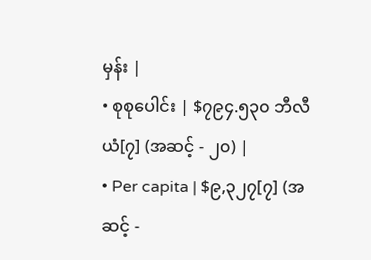မှန်း |
• စုစုပေါင်း | $၇၉၄.၅၃၀ ဘီလီယံ[၇] (အဆင့် - ၂၀) |
• Per capita | $၉,၃၂၇[၇] (အဆင့် -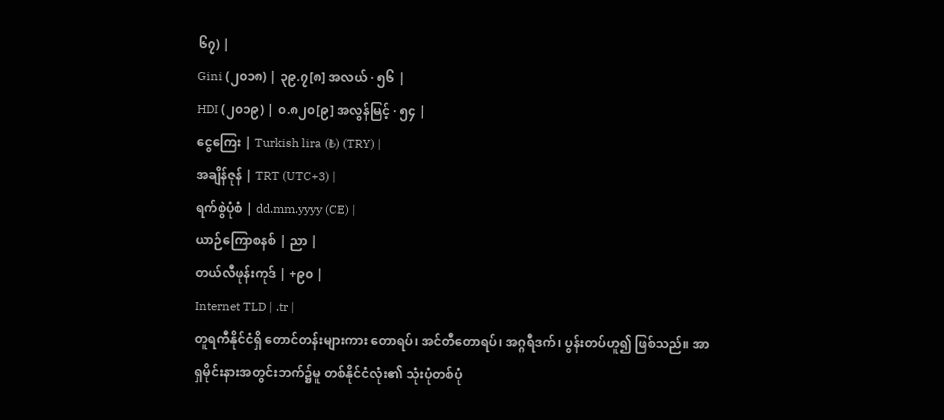၆၇) |
Gini (၂၀၁၈) | ၃၉.၇[၈] အလယ် · ၅၆ |
HDI (၂၀၁၉) | ၀.၈၂၀[၉] အလွန်မြင့် · ၅၄ |
ငွေကြေး | Turkish lira (₺) (TRY) |
အချိန်ဇုန် | TRT (UTC+3) |
ရက်စွဲပုံစံ | dd.mm.yyyy (CE) |
ယာဉ်ကြောစနစ် | ညာ |
တယ်လီဖုန်းကုဒ် | +၉၀ |
Internet TLD | .tr |
တူရကီနိုင်ငံရှိ တောင်တန်းများကား တောရပ်၊ အင်တီတောရပ်၊ အဂ္ဂရီဒက်၊ ပွန်းတပ်ဟူ၍ ဖြစ်သည်။ အာရှမိုင်းနားအတွင်းဘက်၌မူ တစ်နိုင်ငံလုံး၏ သုံးပုံတစ်ပုံ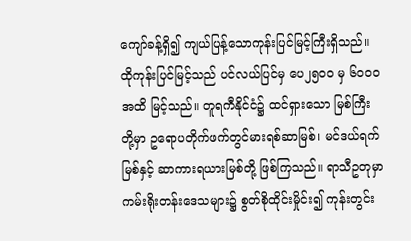ကျော်ခန့်ရှိ၍ ကျယ်ပြန့်သောကုန်းပြင်မြင့်ကြီးရှိသည်။ ထိုကုန်းပြင်မြင့်သည် ပင်လယ်ပြင်မှ ပေ၂၅၀၀ မှ ၆၀၀၀ အထိ မြင့်သည်။ တူရကီနိုင်ငံ၌ ထင်ရှားသော မြစ်ကြီးတို့မှာ ဥရောပတိုက်ဖက်တွင်မားရစ်ဆာမြစ်၊ မင်ဒယ်ရက်မြစ်နှင့် ဆာကားရယားမြစ်တို့ ဖြစ်ကြသည်။ ရာသီဥတုမှာ ကမ်းရိုးတန်းဒေသများ၌ စွတ်စိုထိုင်းမှိုင်း၍ ကုန်းတွင်း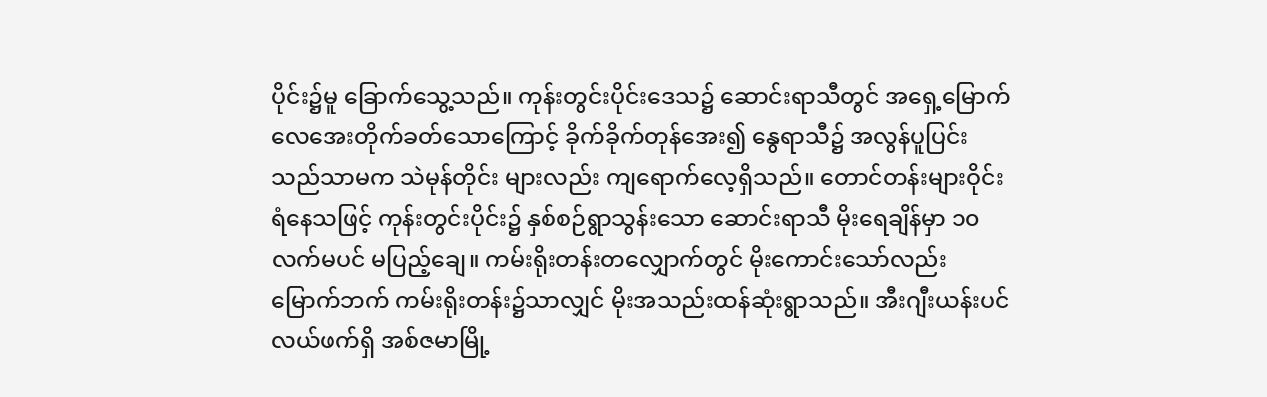ပိုင်း၌မူ ခြောက်သွေ့သည်။ ကုန်းတွင်းပိုင်းဒေသ၌ ဆောင်းရာသီတွင် အရှေ့မြောက်လေအေးတိုက်ခတ်သောကြောင့် ခိုက်ခိုက်တုန်အေး၍ နွေရာသီ၌ အလွန်ပူပြင်းသည်သာမက သဲမုန်တိုင်း များလည်း ကျရောက်လေ့ရှိသည်။ တောင်တန်းများဝိုင်းရံနေသဖြင့် ကုန်းတွင်းပိုင်း၌ နှစ်စဉ်ရွာသွန်းသော ဆောင်းရာသီ မိုးရေချိန်မှာ ၁၀ လက်မပင် မပြည့်ချေ။ ကမ်းရိုးတန်းတလျှောက်တွင် မိုးကောင်းသော်လည်း မြောက်ဘက် ကမ်းရိုးတန်း၌သာလျှင် မိုးအသည်းထန်ဆုံးရွာသည်။ အီးဂျီးယန်းပင်လယ်ဖက်ရှိ အစ်ဇမာမြို့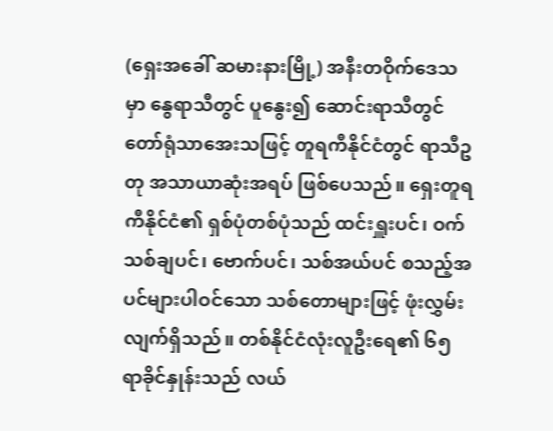(ရှေးအခေါ် ဆမားနားမြို့) အနီးတဝိုက်ဒေသမှာ နွေရာသီတွင် ပူနွေး၍ ဆောင်းရာသီတွင် တော်ရုံသာအေးသဖြင့် တူရကီနိုင်ငံတွင် ရာသီဥတု အသာယာဆုံးအရပ် ဖြစ်ပေသည်။ ရှေးတူရကီနိုင်ငံ၏ ရှစ်ပုံတစ်ပုံသည် ထင်းရှူးပင်၊ ဝက်သစ်ချပင်၊ ဗောက်ပင်၊ သစ်အယ်ပင် စသည့်အပင်များပါဝင်သော သစ်တောများဖြင့် ဖုံးလွှမ်းလျက်ရှိသည်။ တစ်နိုင်ငံလုံးလူဦးရေ၏ ၆၅ ရာခိုင်နှုန်းသည် လယ်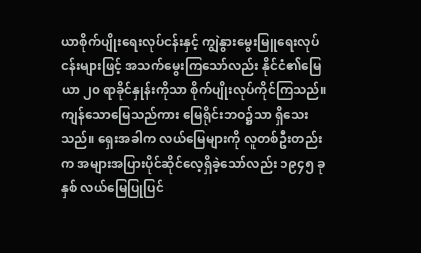ယာစိုက်ပျိုးရေးလုပ်ငန်းနှင့် ကျွဲနွားမွေးမြူရေးလုပ်ငန်းများဖြင့် အသက်မွေးကြသော်လည်း နိုင်ငံ၏မြေယာ ၂၀ ရာခိုင်နှုန်းကိုသာ စိုက်ပျိုးလုပ်ကိုင်ကြသည်။ ကျန်သောမြေသည်ကား မြေရိုင်းဘဝ၌သာ ရှိသေးသည်။ ရှေးအခါက လယ်မြေများကို လူတစ်ဦးတည်းက အများအပြားပိုင်ဆိုင်လေ့ရှိခဲ့သော်လည်း ၁၉၄၅ ခုနှစ် လယ်မြေပြုပြင်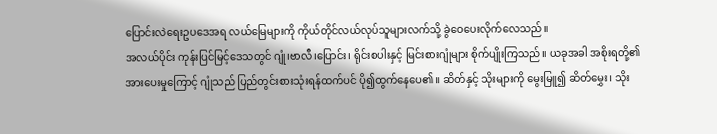ပြောင်းလဲရေးဥပဒေအရ လယ်မြေများကို ကိုယ်တိုင်လယ်လုပ်သူများလက်သို့ ခွဲဝေပေးလိုက်လေသည်။
အလယ်ပိုင်း ကုန်းပြင်မြင့်ဒေသတွင် ဂျုံ၊ဗာလီ၊ပြောင်း၊ ရိုင်းစပါးနှင့် မြင်းစားဂျုံများ စိုက်ပျိုးကြသည်။ ယခုအခါ အစိုးရတို့၏ အားပေးမှုကြောင့် ဂျုံသည် ပြည်တွင်းစားသုံးရန်ထက်ပင် ပို၍ထွက်နေပေ၏။ ဆိတ်နှင့် သိုးများကို မွေးမြူ၍ ဆိတ်မွှေး၊ သိုး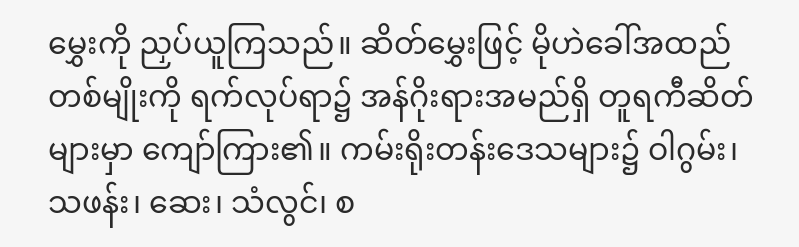မွှေးကို ညှပ်ယူကြသည်။ ဆိတ်မွှေးဖြင့် မိုဟဲခေါ်အထည်တစ်မျိုးကို ရက်လုပ်ရာ၌ အန်ဂိုးရားအမည်ရှိ တူရကီဆိတ်များမှာ ကျော်ကြား၏။ ကမ်းရိုးတန်းဒေသများ၌ ဝါဂွမ်း၊ သဖန်း၊ ဆေး၊ သံလွင်၊ စ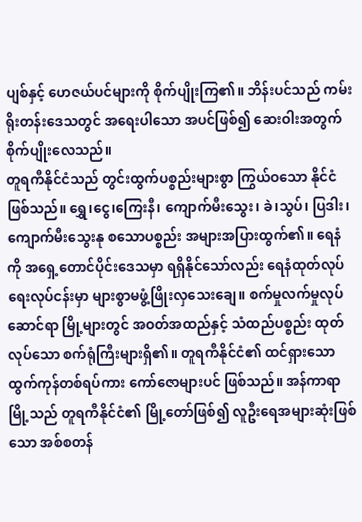ပျစ်နှင့် ဟေဇယ်ပင်များကို စိုက်ပျိုးကြ၏။ ဘိန်းပင်သည် ကမ်းရိုးတန်းဒေသတွင် အရေးပါသော အပင်ဖြစ်၍ ဆေးဝါးအတွက် စိုက်ပျိုးလေသည်။
တူရကီနိုင်ငံသည် တွင်းထွက်ပစ္စည်းများစွာ ကြွယ်ဝသော နိုင်ငံဖြစ်သည်။ ရွှေ၊ငွေ၊ကြေးနီ၊ ကျောက်မီးသွေး၊ ခဲ၊သွပ်၊ ပြဒါး၊ ကျောက်မီးသွေးနု စသောပစ္စည်း အများအပြားထွက်၏။ ရေနံကို အရှေ့တောင်ပိုင်းဒေသမှာ ရရှိနိုင်သော်လည်း ရေနံထုတ်လုပ်ရေးလုပ်ငန်းမှာ များစွာမဖွံ့ဖြိုးလှသေးချေ။ စက်မှုလက်မှုလုပ်ဆောင်ရာ မြို့များတွင် အဝတ်အထည်နှင့် သံထည်ပစ္စည်း ထုတ်လုပ်သော စက်ရုံကြီးများရှိ၏။ တူရကီနိုင်ငံ၏ ထင်ရှားသော ထွက်ကုန်တစ်ရပ်ကား ကော်ဇောများပင် ဖြစ်သည်။ အန်ကာရာမြို့သည် တူရကီနိုင်ငံ၏ မြို့တော်ဖြစ်၍ လူဦးရေအများဆုံးဖြစ်သော အစ်စတန်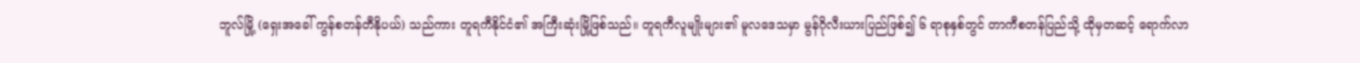ဘူလ်မြို့ (ရှေးအခေါ် ကွန်စတန်တီနိုပယ်) သည်ကား တူရကီနိုင်ငံ၏ အကြီးဆုံးမြို့ဖြစ်သည်။ တူရကီလူမျိုးများ၏ မူလဒေသမှာ မွန်ဂိုလီးယားပြည်ဖြစ်၍ ၆ ရာစုနှစ်တွင် တာကီစတန်ပြည်သို့ ထိုမှတဆင့် ရောက်လာ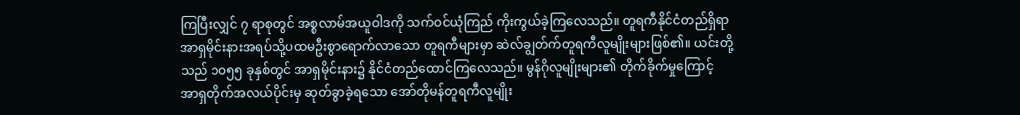ကြပြီးလျှင် ၇ ရာစုတွင် အစ္စလာမ်အယူဝါဒကို သက်ဝင်ယုံကြည် ကိုးကွယ်ခဲ့ကြလေသည်။ တူရကီနိုင်ငံတည်ရှိရာ အာရှမိုင်းနားအရပ်သို့ပထမဦးစွာရောက်လာသော တူရကီများမှာ ဆဲလ်ချွတ်က်တူရကီလူမျိုးများဖြစ်၏။ ယင်းတို့သည် ၁၀၅၅ ခုနှစ်တွင် အာရှမိုင်းနား၌ နိုင်ငံတည်ထောင်ကြလေသည်။ မွန်ဂိုလူမျိုးများ၏ တိုက်ခိုက်မှုကြောင့် အာရှတိုက်အလယ်ပိုင်းမှ ဆုတ်ခွာခဲ့ရသော အော်တိုမန်တူရကီလူမျိုး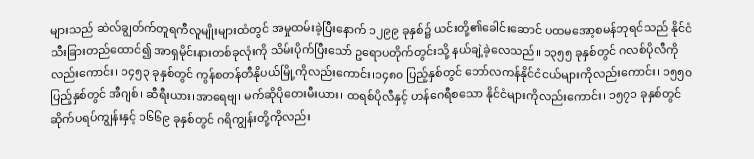များသည် ဆဲလ်ချွတ်က်တူရကီလူမျိုးများထံတွင် အမှုထမ်းခဲ့ပြီးနောက် ၁၂၉၉ ခုနှစ်၌ ယင်းတို့၏ခေါင်းဆောင် ပထမအော့စမန်ဘုရင်သည် နိုင်ငံသီးခြားတည်ထောင်၍ အာရှမိုင်းနားတစ်ခုလုံးကို သိမ်းပိုက်ပြီးသော် ဥရောပတိုက်တွင်းသို့ နယ်ချဲ့ခဲ့လေသည်။ ၁၃၅၅ ခုနှစ်တွင် ဂလစ်ပိုလီကိုလည်းကောင်း၊ ၁၄၅၃ ခုနှစ်တွင် ကွန်စတန်တီနိုပယ်မြို့ကိုလည်းကောင်း၊၁၄၈၀ ပြည့်နှစ်တွင် ဘော်လကန်နိုင်ငံငယ်များကိုလည်းကောင်း၊ ၁၅၅၀ ပြည့်နှစ်တွင် အီဂျစ်၊ ဆီရီးယား၊အာရေဗျ၊ မက်ဆိုပိုတေးမီးယား၊ ထရစ်ပိုလီနှင့် ဟန်ဂေရီစသော နိုင်ငံများကိုလည်းကောင်း၊ ၁၅၇၁ ခုနှစ်တွင် ဆိုက်ပရပ်ကျွန်းနှင့် ၁၆၆၉ ခုနှစ်တွင် ဂရိကျွန်းတို့ကိုလည်း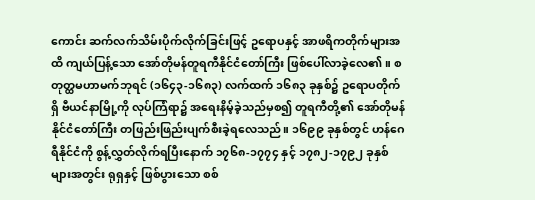ကောင်း ဆက်လက်သိမ်းပိုက်လိုက်ခြင်းဖြင့် ဥရောပနှင့် အာဖရိကတိုက်များအထိ ကျယ်ပြန့်သော အော်တိုမန်တူရကီနိုင်ငံတော်ကြီး ဖြစ်ပေါ်လာခဲ့လေ၏။ စတုတ္ထမဟာမက်ဘုရင် (၁၆၄၃-၁၆၈၃) လက်ထက် ၁၆၈၃ ခုနှစ်၌ ဥရောပတိုက်ရှိ ဗီယင်နာမြို့ကို လုပ်ကြံရာ၌ အရေးနိမ့်ခဲ့သည်မှစ၍ တူရကီတို့၏ အော်တိုမန်နိုင်ငံတော်ကြီး တဖြည်းဖြည်းပျက်စီးခဲ့ရလေသည်။ ၁၆၉၉ ခုနှစ်တွင် ဟန်ဂေရီနိုင်ငံကို စွန့်လွှတ်လိုက်ရပြီးနောက် ၁၇၆၈-၁၇၇၄ နှင့် ၁၇၈၂-၁၇၉၂ ခုနှစ်များအတွင်း ရုရှနှင့် ဖြစ်ပွားသော စစ်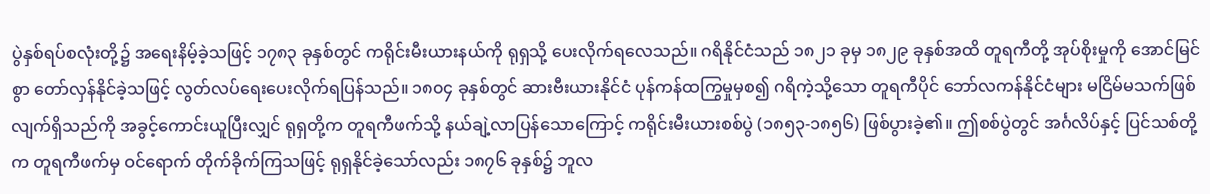ပွဲနှစ်ရပ်စလုံးတို့၌ အရေးနိမ့်ခဲ့သဖြင့် ၁၇၈၃ ခုနှစ်တွင် ကရိုင်းမီးယားနယ်ကို ရုရှသို့ ပေးလိုက်ရလေသည်။ ဂရိနိုင်ငံသည် ၁၈၂၁ ခုမှ ၁၈၂၉ ခုနှစ်အထိ တူရကီတို့ အုပ်စိုးမှုကို အောင်မြင်စွာ တော်လှန်နိုင်ခဲ့သဖြင့် လွတ်လပ်ရေးပေးလိုက်ရပြန်သည်။ ၁၈၀၄ ခုနှစ်တွင် ဆားဗီးယားနိုင်ငံ ပုန်ကန်ထကြွမှုမှစ၍ ဂရိကဲ့သို့သော တူရကီပိုင် ဘော်လကန်နိုင်ငံများ မငြိမ်မသက်ဖြစ်လျက်ရှိသည်ကို အခွင့်ကောင်းယူပြီးလျှင် ရုရှတို့က တူရကီဖက်သို့ နယ်ချဲ့လာပြန်သောကြောင့် ကရိုင်းမီးယားစစ်ပွဲ (၁၈၅၃-၁၈၅၆) ဖြစ်ပွားခဲ့၏။ ဤစစ်ပွဲတွင် အင်္ဂလိပ်နှင့် ပြင်သစ်တို့က တူရကီဖက်မှ ဝင်ရောက် တိုက်ခိုက်ကြသဖြင့် ရုရှနိုင်ခဲ့သော်လည်း ၁၈၇၆ ခုနှစ်၌ ဘူလ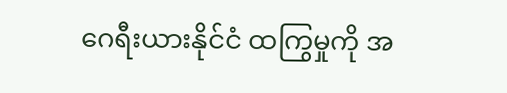ဂေရီးယားနိုင်ငံ ထကြွမှုကို အ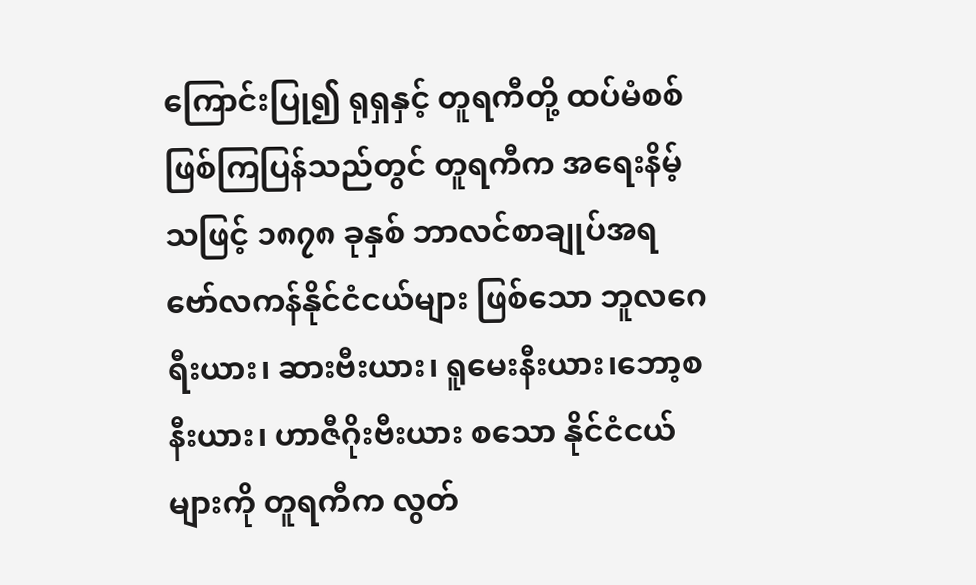ကြောင်းပြု၍ ရုရှနှင့် တူရကီတို့ ထပ်မံစစ်ဖြစ်ကြပြန်သည်တွင် တူရကီက အရေးနိမ့်သဖြင့် ၁၈၇၈ ခုနှစ် ဘာလင်စာချုပ်အရ ဗော်လကန်နိုင်ငံငယ်များ ဖြစ်သော ဘူလဂေရီးယား၊ ဆားဗီးယား၊ ရူမေးနီးယား၊ဘော့စနီးယား၊ ဟာဇီဂိုးဗီးယား စသော နိုင်ငံငယ်များကို တူရကီက လွတ်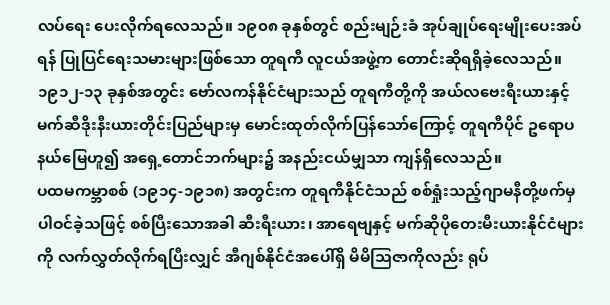လပ်ရေး ပေးလိုက်ရလေသည်။ ၁၉၀၈ ခုနှစ်တွင် စည်းမျဉ်းခံ အုပ်ချုပ်ရေးမျိုးပေးအပ်ရန် ပြုပြင်ရေးသမားများဖြစ်သော တူရကီ လူငယ်အဖွဲ့က တောင်းဆိုရရှိခဲ့လေသည်။ ၁၉၁၂-၁၃ ခုနှစ်အတွင်း ဗော်လကန်နိုင်ငံများသည် တူရကီတို့ကို အယ်လဗေးရီးယားနှင့် မက်ဆီဒိုးနီးယားတိုင်းပြည်များမှ မောင်းထုတ်လိုက်ပြန်သော်ကြောင့် တူရကီပိုင် ဥရောပနယ်မြေဟူ၍ အရှေ့တောင်ဘက်များ၌ အနည်းငယ်မျှသာ ကျန်ရှိလေသည်။
ပထမကမ္ဘာစစ် (၁၉၁၄-၁၉၁၈) အတွင်းက တူရကီနိုင်ငံသည် စစ်ရှုံးသည့်ဂျာမနီတို့ဖက်မှ ပါဝင်ခဲ့သဖြင့် စစ်ပြီးသောအခါ ဆီးရီးယား၊ အာရေဗျနှင့် မက်ဆိုပိုတေးမီးယားနိုင်ငံများကို လက်လွှတ်လိုက်ရပြီးလျှင် အီဂျစ်နိုင်ငံအပေါ်ရှိ မိမိဩဇာကိုလည်း ရုပ်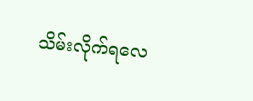သိမ်းလိုက်ရလေ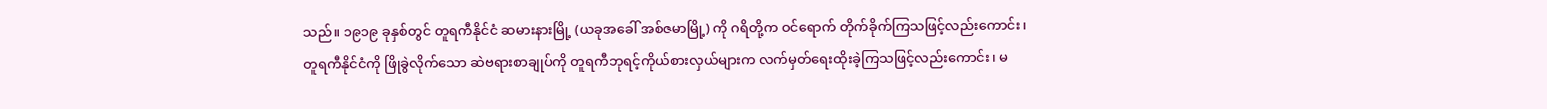သည်။ ၁၉၁၉ ခုနှစ်တွင် တူရကီနိုင်ငံ ဆမားနားမြို့ (ယခုအခေါ် အစ်ဇမာမြို့) ကို ဂရိတို့က ဝင်ရောက် တိုက်ခိုက်ကြသဖြင့်လည်းကောင်း၊ တူရကီနိုင်ငံကို ဖြိုခွဲလိုက်သော ဆဲဗရားစာချုပ်ကို တူရကီဘုရင့်ကိုယ်စားလှယ်များက လက်မှတ်ရေးထိုးခဲ့ကြသဖြင့်လည်းကောင်း၊ မ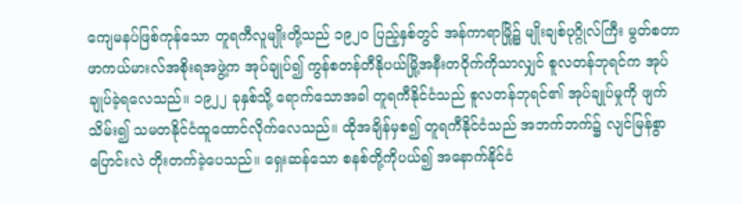ကျေမနပ်ဖြစ်ကုန်သော တူရကီလူမျိုးတို့သည် ၁၉၂၀ ပြည့်နှစ်တွင် အန်ကာရာမြို့၌ မျိုးချစ်ပုဂ္ဂိုလ်ကြီး မွတ်စတာဖာကယ်မားလ်အစိုးရအဖွဲ့က အုပ်ချုပ်၍ ကွန်စတန်တီနိုပယ်မြို့အနီးတဝိုက်ကိုသာလျှင် စူလတန်ဘုရင်က အုပ်ချုပ်ခဲ့ရလေသည်။ ၁၉၂၂ ခုနှစ်သို့ ရောက်သောအခါ တူရကီနိုင်ငံသည် စူလတန်ဘုရင်၏ အုပ်ချုပ်မှုကို ဖျက်သိမ်း၍ သမတနိုင်ငံထူထောင်လိုက်လေသည်။ ထိုအချိန်မှစ၍ တူရကီနိုင်ငံသည် အဘက်ဘက်၌ လျင်မြန်စွာ ပြောင်းလဲ တိုးတက်ခဲ့ပေသည်။ ရှေးဆန်သော စနစ်တို့ကိုပယ်၍ အနောက်နိုင်ငံ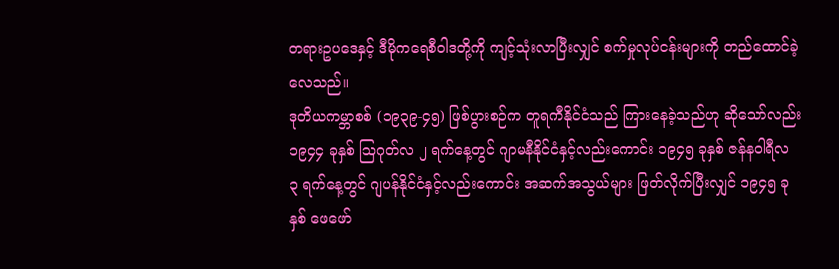တရားဥပဒေနှင့် ဒီမိုကရေစီဝါဒတို့ကို ကျင့်သုံးလာပြီးလျှင် စက်မှုလုပ်ငန်းများကို တည်ထောင်ခဲ့လေသည်။
ဒုတိယကမ္ဘာစစ် (၁၉၃၉-၄၅) ဖြစ်ပွားစဉ်က တူရကီနိုင်ငံသည် ကြားနေခဲ့သည်ဟု ဆိုသော်လည်း ၁၉၄၄ ခုနှစ် ဩဂုတ်လ ၂ ရက်နေ့တွင် ဂျာမနီနိုင်ငံနှင့်လည်းကောင်း ၁၉၄၅ ခုနှစ် ဇန်နဝါရီလ ၃ ရက်နေ့တွင် ဂျပန်နိုင်ငံနှင့်လည်းကောင်း အဆက်အသွယ်များ ဖြတ်လိုက်ပြီးလျှင် ၁၉၄၅ ခုနှစ် ဖေဖော်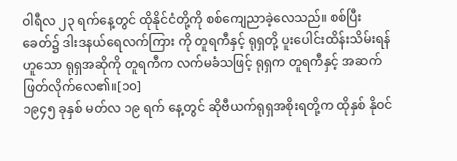ဝါရီလ ၂၃ ရက်နေ့တွင် ထိုနိုင်ငံတို့ကို စစ်ကျေညာခဲ့လေသည်။ စစ်ပြီးခေတ်၌ ဒါးဒနယ်ရေလက်ကြား ကို တူရကီနှင့် ရုရှတို့ ပူးပေါင်းထိန်းသိမ်းရန်ဟူသော ရုရှအဆိုကို တူရကီက လက်မခံသဖြင့် ရုရှက တူရကီနှင့် အဆက်ဖြတ်လိုက်လေ၏။[၁၀]
၁၉၄၅ ခုနှစ် မတ်လ ၁၉ ရက် နေ့တွင် ဆိုဗီယက်ရုရှအစိုးရတို့က ထိုနှစ် နိုဝင်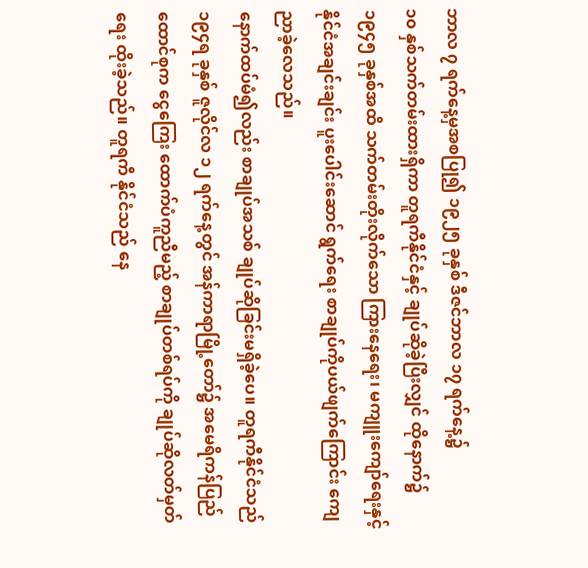ဘာလ ၇ ရက်နေ့မှအစပြု၍ ၁၉၂၅ ခုနှစ် ဒီဇင်ဘာလ ၁၇ ရက်နေ့၌
၁၀ နှစ်သက်တမ်းထားရှိကာ တူရကီနိုင်ငံနှင့် ချုပ်ဆိုခဲ့ပြီးလျှင် ထိုနောက်၌ ၁၉၄၅ ခုနှစ်အထိ သက်တမ်းတိုးလိုက်သော ကြားနေရေး၊ မကျူးကျော်ရေးနှင့် နိုင်ငံအချင်းချင်း ပူးပေါင်းဆောင် ရွက်ရေး စာချုပ်ကိုပယ်ဖျက်ကြောင်း ကျေညာခဲ့လေသည်။
နောက်ထပ်မံ၍လည်း စာချုပ်အသစ် ချုပ်ဆိုခြင်းမရှိခဲ့ပေ။ တူရကီနိုင်ငံသည် ၁၉၄ရ ခုနှစ် ဇူလိုင်လ ၁၂ ရက်နေ့တွင် အန်ကာရာမြို့တော်၌ အမေရိကန်ပြည်ထောင်စုက ငွေကြေး ထောက်ပံကူညီမည့် စာချုပ်တစ်ရပ်ကို ချုပ်ဆိုလတ်မှတ်ရေး ထိုးခဲ့သည်။ တူရကီ နိုင်ငံသည် နေ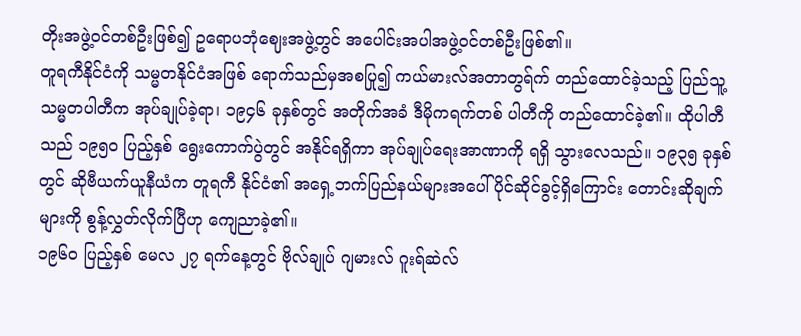တိုးအဖွဲ့ဝင်တစ်ဦးဖြစ်၍ ဥရောပဘုံဈေးအဖွဲ့တွင် အပေါင်းအပါအဖွဲ့ဝင်တစ်ဦးဖြစ်၏။
တူရကီနိုင်ငံကို သမ္မတနိုင်ငံအဖြစ် ရောက်သည်မှအစပြု၍ ကယ်မားလ်အတာတွရ်က် တည်ထောင်ခဲ့သည့် ပြည်သူ့သမ္မတပါတီက အုပ်ချုပ်ခဲ့ရာ၊ ၁၉၄၆ ခုနှစ်တွင် အတိုက်အခံ ဒီမိုကရက်တစ် ပါတီကို တည်ထောင်ခဲ့၏။ ထိုပါတီသည် ၁၉၅၀ ပြည့်နှစ် ရွေးကောက်ပွဲတွင် အနိုင်ရရှိကာ အုပ်ချုပ်ရေးအာဏာကို ရရှိ သွားလေသည်။ ၁၉၃၅ ခုနှစ်တွင် ဆိုဗီယက်ယူနီယံက တူရကီ နိုင်ငံ၏ အရှေ့ဘက်ပြည်နယ်များအပေါ် ပိုင်ဆိုင်ခွင့်ရှိကြောင်း တောင်းဆိုချက်များကို စွန့်လွှတ်လိုက်ပြီဟု ကျေညာခဲ့၏။
၁၉၆၀ ပြည့်နှစ် မေလ ၂၇ ရက်နေ့တွင် ဗိုလ်ချုပ် ဂျမားလ် ဂူးရ်ဆဲလ်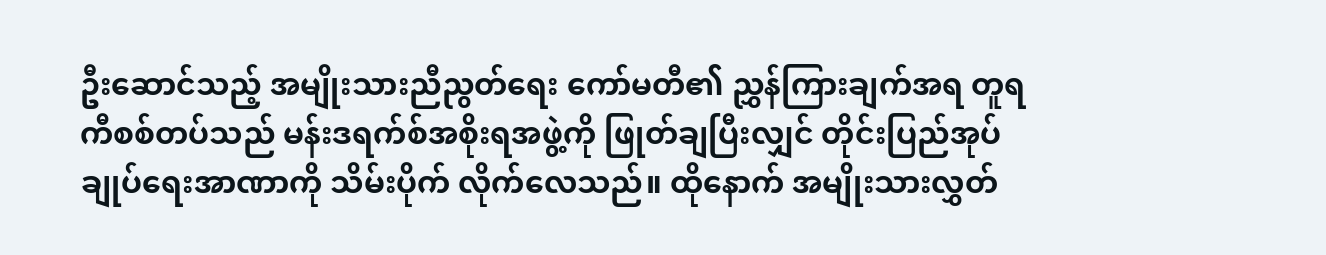ဦးဆောင်သည့် အမျိုးသားညီညွတ်ရေး ကော်မတီ၏ ညွှန်ကြားချက်အရ တူရကီစစ်တပ်သည် မန်းဒရက်စ်အစိုးရအဖွဲ့ကို ဖြုတ်ချပြီးလျှင် တိုင်းပြည်အုပ်ချုပ်ရေးအာဏာကို သိမ်းပိုက် လိုက်လေသည်။ ထိုနောက် အမျိုးသားလွှတ်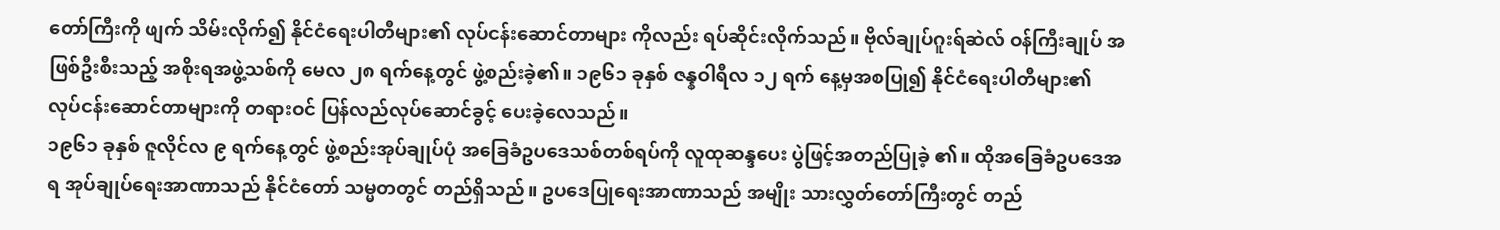တော်ကြီးကို ဖျက် သိမ်းလိုက်၍ နိုင်ငံရေးပါတီများ၏ လုပ်ငန်းဆောင်တာများ ကိုလည်း ရပ်ဆိုင်းလိုက်သည်။ ဗိုလ်ချုပ်ဂူးရ်ဆဲလ် ဝန်ကြီးချုပ် အဖြစ်ဦးစီးသည့် အစိုးရအဖွဲ့သစ်ကို မေလ ၂၈ ရက်နေ့တွင် ဖွဲ့စည်းခဲ့၏။ ၁၉၆၁ ခုနှစ် ဇန္နဝါရီလ ၁၂ ရက် နေ့မှအစပြု၍ နိုင်ငံရေးပါတီများ၏ လုပ်ငန်းဆောင်တာများကို တရားဝင် ပြန်လည်လုပ်ဆောင်ခွင့် ပေးခဲ့လေသည်။
၁၉၆၁ ခုနှစ် ဇူလိုင်လ ၉ ရက်နေ့တွင် ဖွဲ့စည်းအုပ်ချုပ်ပုံ အခြေခံဥပဒေသစ်တစ်ရပ်ကို လူထုဆန္ဒပေး ပွဲဖြင့်အတည်ပြုခဲ့ ၏။ ထိုအခြေခံဥပဒေအရ အုပ်ချုပ်ရေးအာဏာသည် နိုင်ငံတော် သမ္မတတွင် တည်ရှိသည်။ ဥပဒေပြုရေးအာဏာသည် အမျိုး သားလွှတ်တော်ကြီးတွင် တည်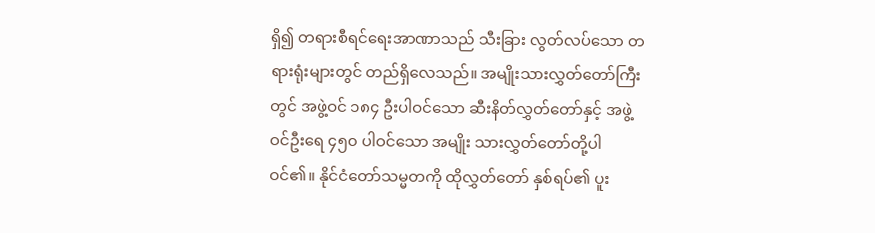ရှိ၍ တရားစီရင်ရေးအာဏာသည် သီးခြား လွတ်လပ်သော တရားရုံးများတွင် တည်ရှိလေသည်။ အမျိုးသားလွှတ်တော်ကြီးတွင် အဖွဲ့ဝင် ၁၈၄ ဦးပါဝင်သော ဆီးနိတ်လွှတ်တော်နှင့် အဖွဲ့ဝင်ဦးရေ ၄၅၀ ပါဝင်သော အမျိုး သားလွှတ်တော်တို့ပါဝင်၏။ နိုင်ငံတော်သမ္မတကို ထိုလွှတ်တော် နှစ်ရပ်၏ ပူး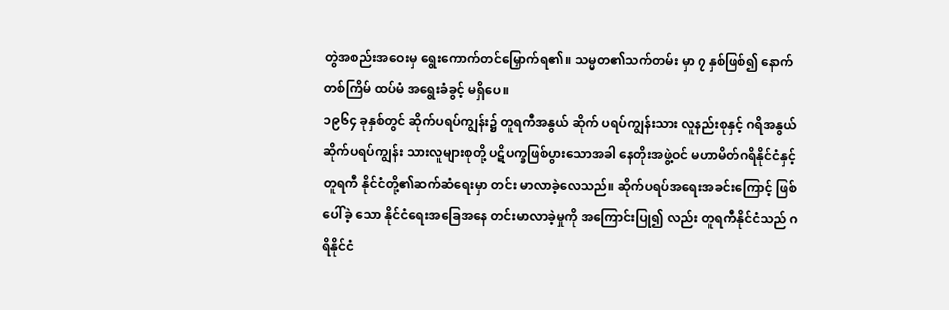တွဲအစည်းအဝေးမှ ရွေးကောက်တင်မြှောက်ရ၏။ သမ္မတ၏သက်တမ်း မှာ ၇ နှစ်ဖြစ်၍ နောက်တစ်ကြိမ် ထပ်မံ အရွေးခံခွင့် မရှိပေ။
၁၉၆၄ ခုနှစ်တွင် ဆိုက်ပရပ်ကျွန်း၌ တူရကီအနွယ် ဆိုက် ပရပ်ကျွန်းသား လူနည်းစုနှင့် ဂရိအနွယ် ဆိုက်ပရပ်ကျွန်း သားလူများစုတို့ ပဋိပက္ခဖြစ်ပွားသောအခါ နေတိုးအဖွဲ့ဝင် မဟာမိတ်ဂရိနိုင်ငံနှင့် တူရကီ နိုင်ငံတို့၏ဆက်ဆံရေးမှာ တင်း မာလာခဲ့လေသည်။ ဆိုက်ပရပ်အရေးအခင်းကြောင့် ဖြစ်ပေါ်ခဲ့ သော နိုင်ငံရေးအခြေအနေ တင်းမာလာခဲ့မှုကို အကြောင်းပြု၍ လည်း တူရကီနိုင်ငံသည် ဂရိနိုင်ငံ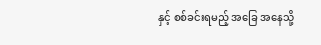နှင့် စစ်ခင်းရမည့် အခြေ အနေသို့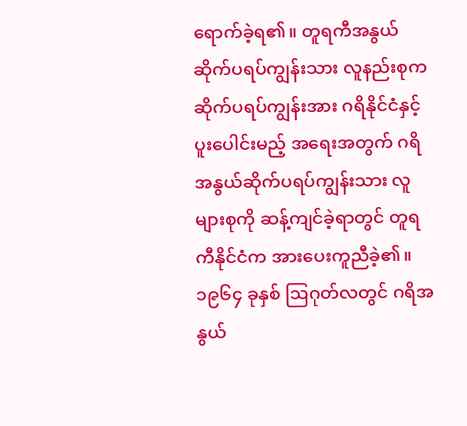ရောက်ခဲ့ရ၏။ တူရကီအနွယ် ဆိုက်ပရပ်ကျွန်းသား လူနည်းစုက ဆိုက်ပရပ်ကျွန်းအား ဂရိနိုင်ငံနှင့် ပူးပေါင်းမည့် အရေးအတွက် ဂရိအနွယ်ဆိုက်ပရပ်ကျွန်းသား လူများစုကို ဆန့်ကျင်ခဲ့ရာတွင် တူရကီနိုင်ငံက အားပေးကူညီခဲ့၏။ ၁၉၆၄ ခုနှစ် ဩဂုတ်လတွင် ဂရိအနွယ်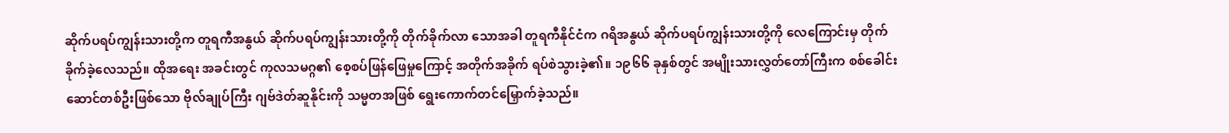ဆိုက်ပရပ်ကျွန်းသားတို့က တူရကီအနွယ် ဆိုက်ပရပ်ကျွန်းသားတို့ကို တိုက်ခိုက်လာ သောအခါ တူရကီနိုင်ငံက ဂရိအနွယ် ဆိုက်ပရပ်ကျွန်းသားတို့ကို လေကြောင်းမှ တိုက်ခိုက်ခဲ့လေသည်။ ထိုအရေး အခင်းတွင် ကုလသမဂ္ဂ၏ စေ့စပ်ဖြန်ဖြေမှုကြောင့် အတိုက်အခိုက် ရပ်စဲသွားခဲ့၏။ ၁၉၆၆ ခုနှစ်တွင် အမျိုးသားလွှတ်တော်ကြီးက စစ်ခေါင်းဆောင်တစ်ဦးဖြစ်သော ဗိုလ်ချုပ်ကြီး ဂျဗ်ဒဲတ်ဆူနိုင်းကို သမ္မတအဖြစ် ရွေးကောက်တင်မြှောက်ခဲ့သည်။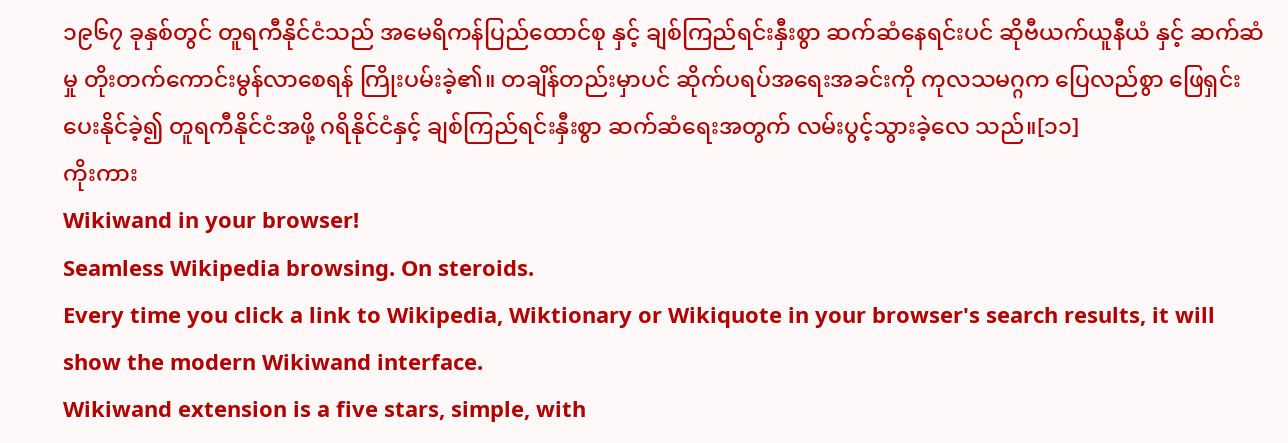၁၉၆၇ ခုနှစ်တွင် တူရကီနိုင်ငံသည် အမေရိကန်ပြည်ထောင်စု နှင့် ချစ်ကြည်ရင်းနှီးစွာ ဆက်ဆံနေရင်းပင် ဆိုဗီယက်ယူနီယံ နှင့် ဆက်ဆံမှု တိုးတက်ကောင်းမွန်လာစေရန် ကြိုးပမ်းခဲ့၏။ တချိန်တည်းမှာပင် ဆိုက်ပရပ်အရေးအခင်းကို ကုလသမဂ္ဂက ပြေလည်စွာ ဖြေရှင်းပေးနိုင်ခဲ့၍ တူရကီနိုင်ငံအဖို့ ဂရိနိုင်ငံနှင့် ချစ်ကြည်ရင်းနှီးစွာ ဆက်ဆံရေးအတွက် လမ်းပွင့်သွားခဲ့လေ သည်။[၁၁]
ကိုးကား
Wikiwand in your browser!
Seamless Wikipedia browsing. On steroids.
Every time you click a link to Wikipedia, Wiktionary or Wikiquote in your browser's search results, it will show the modern Wikiwand interface.
Wikiwand extension is a five stars, simple, with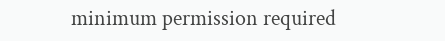minimum permission required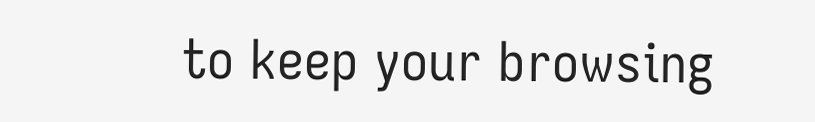to keep your browsing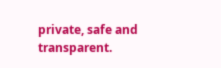private, safe and transparent.